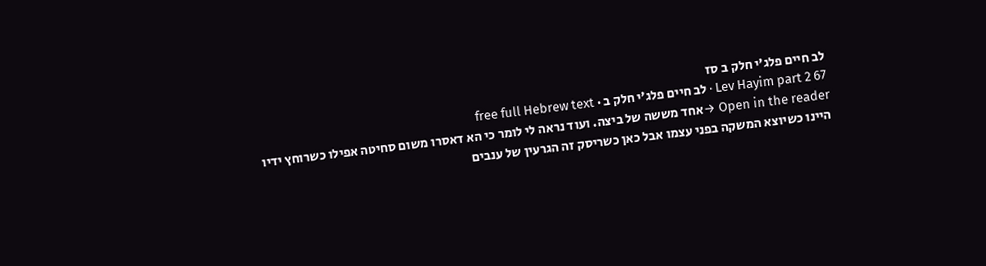לב חיים פלג'י חלק ב סז
Lev Hayim part 2 67 · לב חיים פלג'י חלק ב · free full Hebrew text
Open in the reader →אחד מששה של ביצה. ועוד נראה לי לומר כי הא דאסרו משום סחיטה אפילו כשרוחץ ידיו היינו כשיוצא המשקה בפני עצמו אבל כאן כשריסק זה הגרעין של ענבים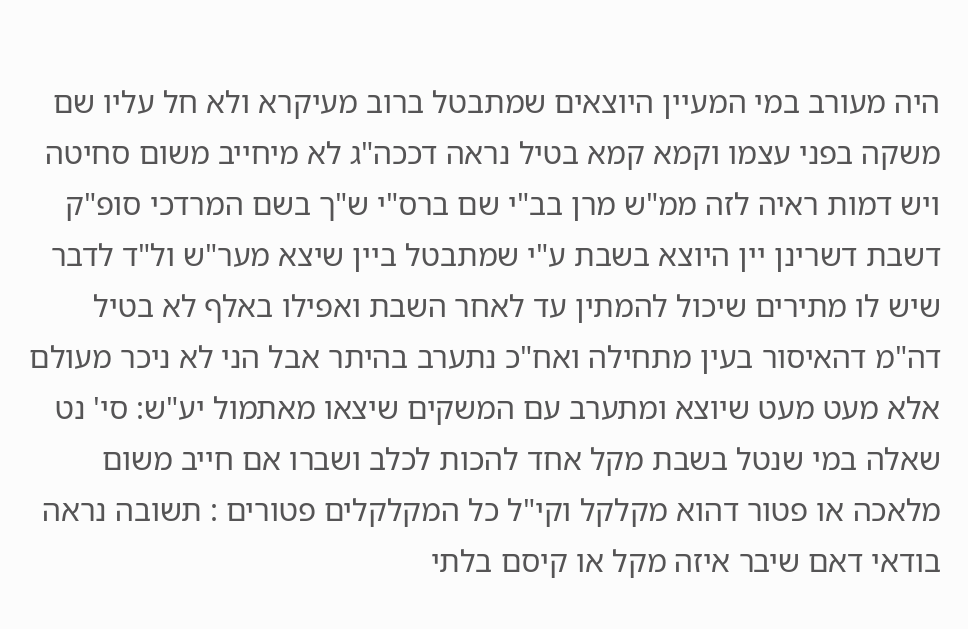היה מעורב במי המעיין היוצאים שמתבטל ברוב מעיקרא ולא חל עליו שם משקה בפני עצמו וקמא קמא בטיל נראה דככה"ג לא מיחייב משום סחיטה ויש דמות ראיה לזה ממ"ש מרן בב"י שם ברס"י ש"ך בשם המרדכי סופ"ק דשבת דשרינן יין היוצא בשבת ע"י שמתבטל ביין שיצא מער"ש ול"ד לדבר שיש לו מתירים שיכול להמתין עד לאחר השבת ואפילו באלף לא בטיל דה"מ דהאיסור בעין מתחילה ואח"כ נתערב בהיתר אבל הני לא ניכר מעולם אלא מעט מעט שיוצא ומתערב עם המשקים שיצאו מאתמול יע"ש: סי' נט שאלה במי שנטל בשבת מקל אחד להכות לכלב ושברו אם חייב משום מלאכה או פטור דהוא מקלקל וקי"ל כל המקלקלים פטורים : תשובה נראה בודאי דאם שיבר איזה מקל או קיסם בלתי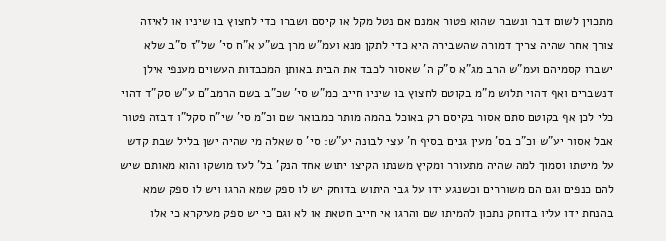מתכוין לשום דבר ונשבר שהוא פטור אמנם אם נטל מקל או קיסם ושברו כדי לחצוץ בו שיניו או לאיזה צורך אחר שהיה צריך דמורה שהשבירה היא כדי לתקן מנא ועמ"ש מרן בש"ע א"ח סי' של"ז ס"ב שלא ישברו קסמיהם ועמ"ש הרב מג"א ס"ק ה' שאסור לכבד את הבית באותן המכבדות העשוים מענפי אילן דנשברים ואף דהוי תלוש מ"מ בקוטם לחצוץ בו שיניו חייב כמ"ש סי' שכ"ב בשם הרמב"ם ע"ש סק"ד דהוי כלי לכן אף בקוטם סתם אסור בקיסם רק באוכל בהמה מותר כמבואר שם וכ"מ סי' שי"ח סקל"ו דבזה פטור אבל אסור יע"ש וכ"כ בס' מעין גנים בסיף ח' עצי לבונה יע"ש: סי' ס שאלה מי שהיה ישן בליל שבת קדש על מיטתו וסמוך למה שהיה מתעורר ומקיץ משנתו הקיצו יתוש אחד הנק' בל' לעז מושקו והוא מאותם שיש להם כנפים וגם הם משוררים וכשנגע ידו על גבי היתוש בדוחק יש לו ספק שמא הרגו ויש לו ספק שמא בהנחת ידו עליו בדוחק נתכון להמיתו שם והרגו אי חייב חטאת או לא וגם כי יש ספק מעיקרא כי אלו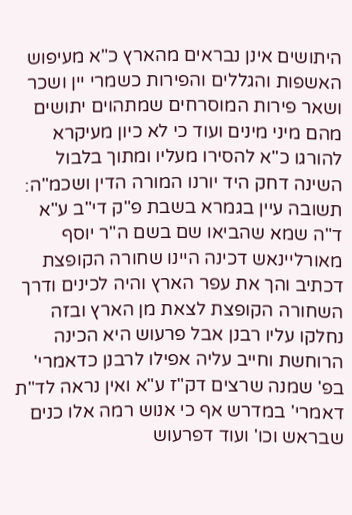היתושים אינן נבראים מהארץ כ"א מעיפוש האשפות והגללים והפירות כשמרי יין ושכר ושאר פירות המוסרחים שמתהוים יתושים מהם מיני מינים ועוד כי לא כיון מעיקרא להורגו כ"א להסירו מעליו ומתוך בלבול השינה דחק היד יורנו המורה הדין ושכמ"ה: תשובה עיין בגמרא בשבת פ"ק די"ב ע"א ד"ה שמא שהביאו שם בשם ה"ר יוסף מאורליינאש דכינה היינו שחורה הקופצת דכתיב והך את עפר הארץ והיה לכינים ודרך השחורה הקופצת לצאת מן הארץ ובזה נחלקו עליו רבנן אבל פרעוש היא הכינה הרוחשת וחייב עליה אפילו לרבנן כדאמרי' בפ' שמנה שרצים דק"ז ע"א ואין נראה לד"ת דאמרי' במדרש אף כי אנוש רמה אלו כנים שבראש וכו' ועוד דפרעוש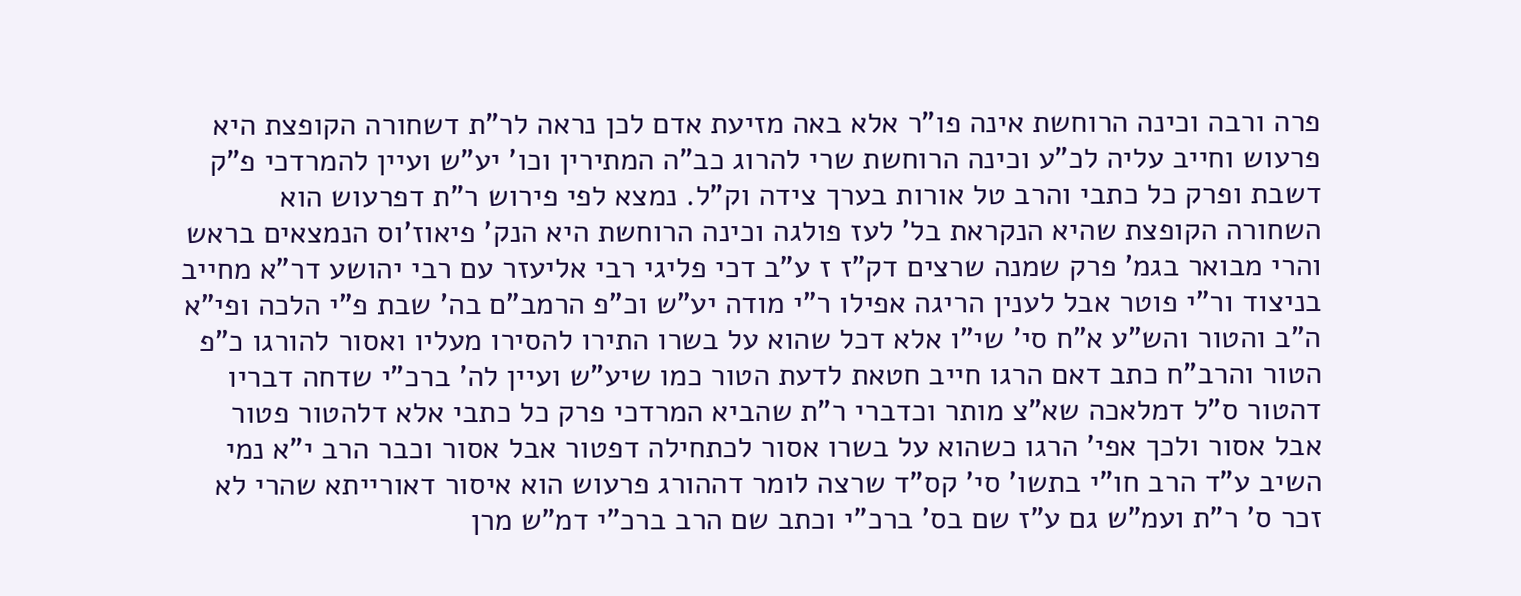פרה ורבה וכינה הרוחשת אינה פו"ר אלא באה מזיעת אדם לכן נראה לר"ת דשחורה הקופצת היא פרעוש וחייב עליה לכ"ע וכינה הרוחשת שרי להרוג כב"ה המתירין וכו' יע"ש ועיין להמרדכי פ"ק דשבת ופרק כל כתבי והרב טל אורות בערך צידה וק"ל. נמצא לפי פירוש ר"ת דפרעוש הוא השחורה הקופצת שהיא הנקראת בל' לעז פולגה וכינה הרוחשת היא הנק' פיאוז'וס הנמצאים בראש והרי מבואר בגמ' פרק שמנה שרצים דק"ז ז ע"ב דכי פליגי רבי אליעזר עם רבי יהושע דר"א מחייב בניצוד ור"י פוטר אבל לענין הריגה אפילו ר"י מודה יע"ש וכ"פ הרמב"ם בה' שבת פ"י הלכה ופי"א ה"ב והטור והש"ע א"ח סי' שי"ו אלא דכל שהוא על בשרו התירו להסירו מעליו ואסור להורגו כ"פ הטור והרב"ח כתב דאם הרגו חייב חטאת לדעת הטור כמו שיע"ש ועיין לה' ברכ"י שדחה דבריו דהטור ס"ל דמלאכה שא"צ מותר וכדברי ר"ת שהביא המרדכי פרק כל כתבי אלא דלהטור פטור אבל אסור ולכך אפי' הרגו כשהוא על בשרו אסור לכתחילה דפטור אבל אסור וכבר הרב י"א נמי השיב ע"ד הרב חו"י בתשו' סי' קס"ד שרצה לומר דההורג פרעוש הוא איסור דאורייתא שהרי לא זכר ס' ר"ת ועמ"ש גם ע"ז שם בס' ברכ"י וכתב שם הרב ברכ"י דמ"ש מרן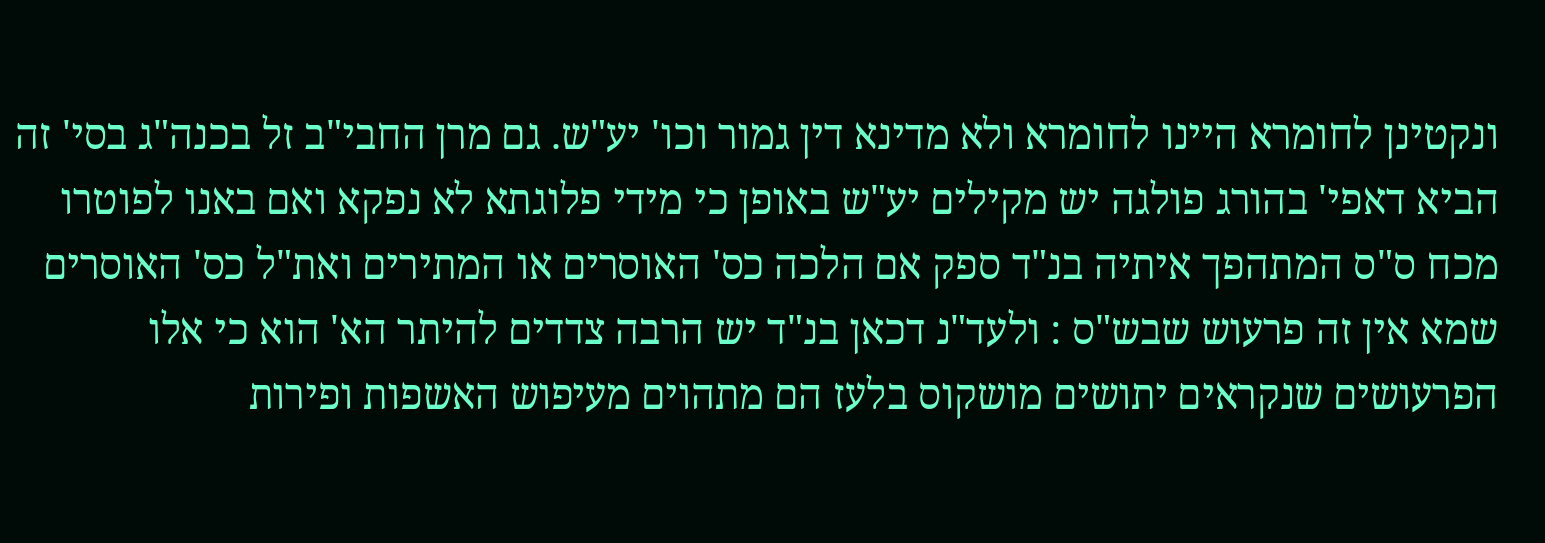ונקטינן לחומרא היינו לחומרא ולא מדינא דין גמור וכו' יע"ש. גם מרן החבי"ב זל בכנה"ג בסי' זה הביא דאפי' בהורג פולגה יש מקילים יע"ש באופן כי מידי פלוגתא לא נפקא ואם באנו לפוטרו מכח ס"ס המתהפך איתיה בנ"ד ספק אם הלכה כס' האוסרים או המתירים ואת"ל כס' האוסרים שמא אין זה פרעוש שבש"ס : ולעד"נ דכאן בנ"ד יש הרבה צדדים להיתר הא' הוא כי אלו הפרעושים שנקראים יתושים מושקוס בלעז הם מתהוים מעיפוש האשפות ופירות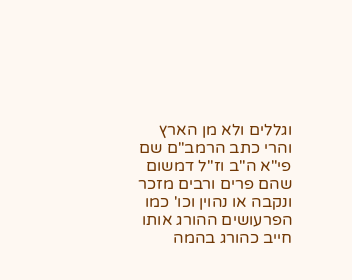וגללים ולא מן הארץ והרי כתב הרמב"ם שם פי"א ה"ב וז"ל דמשום שהם פרים ורבים מזכר ונקבה או נהוין וכו' כמו הפרעושים ההורג אותו חייב כהורג בהמה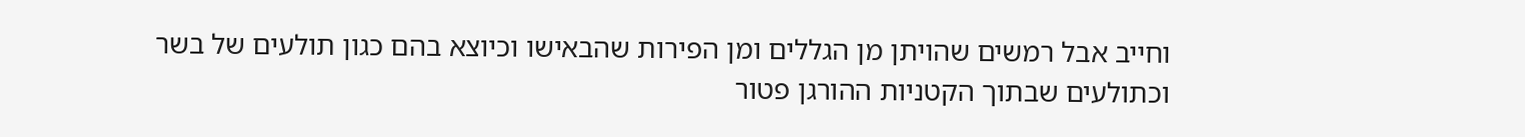וחייב אבל רמשים שהויתן מן הגללים ומן הפירות שהבאישו וכיוצא בהם כגון תולעים של בשר וכתולעים שבתוך הקטניות ההורגן פטור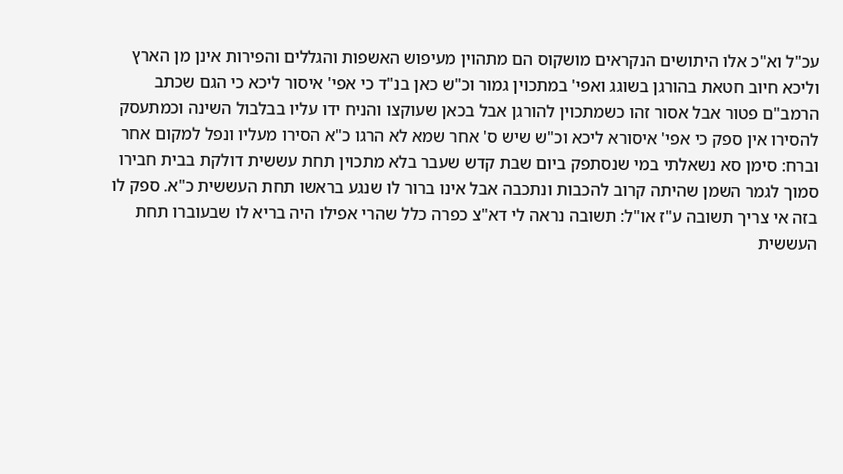עכ"ל וא"כ אלו היתושים הנקראים מושקוס הם מתהוין מעיפוש האשפות והגללים והפירות אינן מן הארץ וליכא חיוב חטאת בהורגן בשוגג ואפי' במתכוין גמור וכ"ש כאן בנ"ד כי אפי' איסור ליכא כי הגם שכתב הרמב"ם פטור אבל אסור זהו כשמתכוין להורגן אבל בכאן שעוקצו והניח ידו עליו בבלבול השינה וכמתעסק להסירו אין ספק כי אפי' איסורא ליכא וכ"ש שיש ס' אחר שמא לא הרגו כ"א הסירו מעליו ונפל למקום אחר וברח: סימן סא נשאלתי במי שנסתפק ביום שבת קדש שעבר בלא מתכוין תחת עששית דולקת בבית חבירו סמוך לגמר השמן שהיתה קרוב להכבות ונתכבה אבל אינו ברור לו שנגע בראשו תחת העששית כ"א. ספק לו בזה אי צריך תשובה ע"ז או"ל: תשובה נראה לי דא"צ כפרה כלל שהרי אפילו היה בריא לו שבעוברו תחת העששית